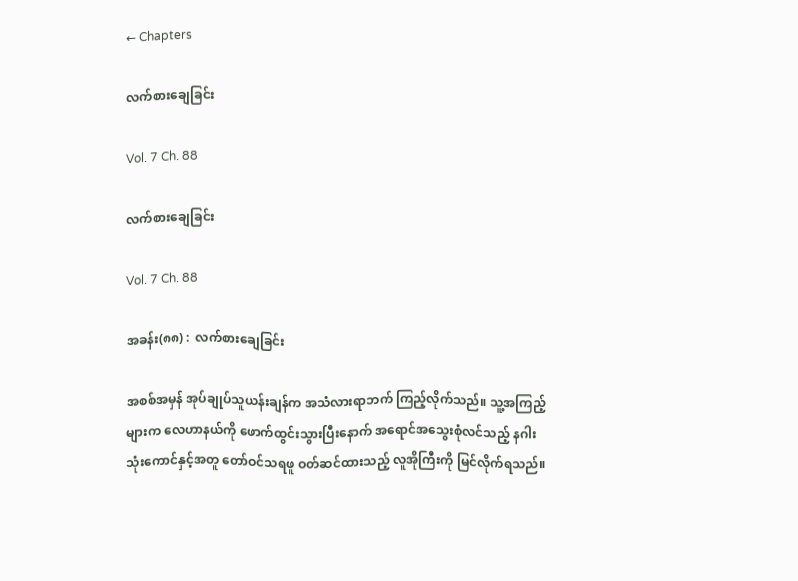← Chapters

လက်စားချေခြင်း

Vol. 7 Ch. 88

လက်စားချေခြင်း

Vol. 7 Ch. 88

အခန်း(၈၈) :  လက်စားချေခြင်း

အစစ်အမှန် အုပ်ချုပ်သူယန်းချန်က အသံလားရာဘက် ကြည့်လိုက်သည်။ သူ့အကြည့်များက လေဟာနယ်ကို ဖောက်ထွင်းသွားပြီးနောက် အရောင်အသွေးစုံလင်သည့် နဂါးသုံးကောင်နှင့်အတူ တော်ဝင်သရဖူ ဝတ်ဆင်ထားသည့် လူအိုကြီးကို မြင်လိုက်ရသည်။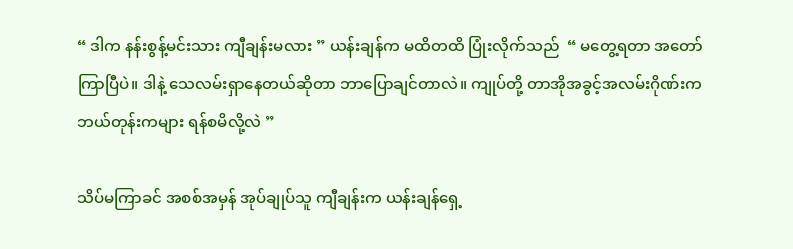“ ဒါက နန်းစွန့်မင်းသား ကျီချန်းမလား ” ယန်းချန်က မထိတထိ ပြုံးလိုက်သည်  “ မတွေ့ရတာ အတော်ကြာပြီပဲ။ ဒါနဲ့ သေလမ်းရှာနေတယ်ဆိုတာ ဘာပြောချင်တာလဲ။ ကျုပ်တို့ တာအိုအခွင့်အလမ်းဂိုဏ်းက ဘယ်တုန်းကများ ရန်စမိလို့လဲ ”

သိပ်မကြာခင် အစစ်အမှန် အုပ်ချုပ်သူ ကျီချန်းက ယန်းချန်ရှေ့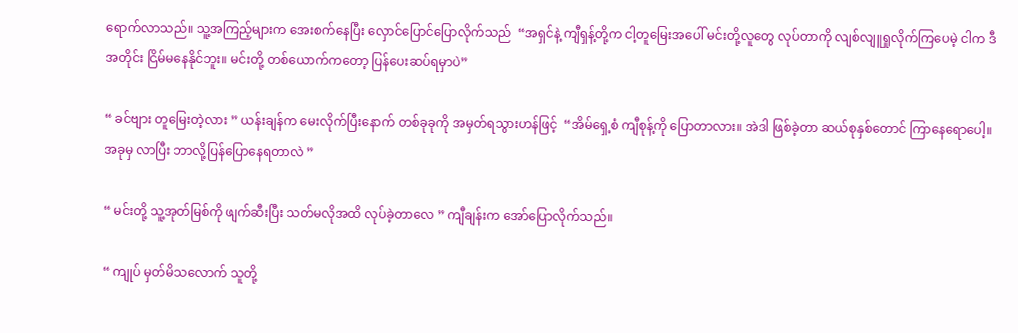ရောက်လာသည်။ သူ့အကြည့်များက အေးစက်နေပြီး လှောင်ပြောင်ပြောလိုက်သည်  “အရှင်နဲ့ ကျီရှန့်တို့က ငါ့တူမြေးအပေါ် မင်းတို့လူတွေ လုပ်တာကို လျစ်လျူရှုလိုက်ကြပေမဲ့ ငါက ဒီအတိုင်း ငြိမ်မနေနိုင်ဘူး။ မင်းတို့ တစ်ယောက်ကတော့ ပြန်ပေးဆပ်ရမှာပဲ”

“ ခင်ဗျား တူမြေးတဲ့လား ” ယန်းချန်က မေးလိုက်ပြီးနောက် တစ်ခုခုကို အမှတ်ရသွားဟန်ဖြင့်  “အိမ်ရှေ့စံ ကျီစုန့်ကို ပြောတာလား။ အဲဒါ ဖြစ်ခဲ့တာ ဆယ်စုနှစ်တောင် ကြာနေရောပေါ့။ အခုမှ လာပြီး ဘာလို့ပြန်ပြောနေရတာလဲ ”

“ မင်းတို့ သူ့အုတ်မြစ်ကို ဖျက်ဆီးပြီး သတ်မလိုအထိ လုပ်ခဲ့တာလေ ” ကျီချန်းက အော်ပြောလိုက်သည်။

“ ကျုပ် မှတ်မိသလောက် သူတို့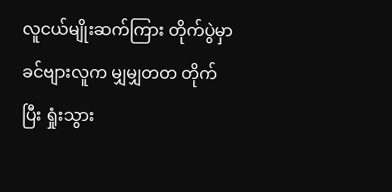လူငယ်မျိုးဆက်ကြား တိုက်ပွဲမှာ ခင်ဗျားလူက မျှမျှတတ တိုက်ပြီး ရှုံးသွား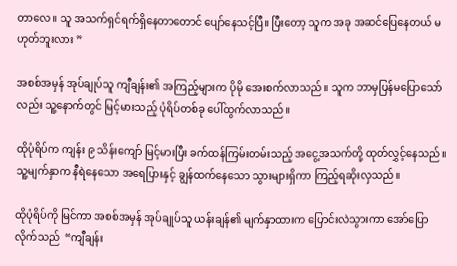တာလေ။ သူ အသက်ရှင်ရက်ရှိနေတာတောင် ပျော်နေသင့်ပြီ။ ပြီးတော့ သူက အခု အဆင်ပြေနေတယ် မဟုတ်ဘူးလား ”

အစစ်အမှန် အုပ်ချုပ်သူ ကျီချန်း၏ အကြည့်များက ပိုမို‌ အေးစက်လာသည်။ သူက ဘာမှပြန်မပြောသော်လည်း သူ့နောက်တွင် မြင့်မားသည့် ပုံရိပ်တစ်ခု ပေါ်ထွက်လာသည်။

ထိုပုံရိပ်က ကျန်း ၉ သိန်းကျော် မြင့်မားပြီး ခက်ထန်ကြမ်းတမ်းသည့် အငွေ့အသက်တို့ ထုတ်လွှင့်နေသည်။ သူ့မျက်နှာက နီရဲနေသော အရေပြားနှင့် ချွန်ထက်နေသော သွားများရှိကာ ကြည့်ရဆိုးလှသည်။

ထိုပုံရိပ်ကို မြင်ကာ အစစ်အမှန် အုပ်ချုပ်သူ ယန်းချန်၏ မျက်နှာထားက ပြောင်းလဲသွားကာ အော်ပြောလိုက်သည်  “ကျီချန်း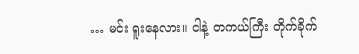… မင်း ရူးနေလား။ ငါနဲ့ တကယ်ကြီး တိုက်ခိုက်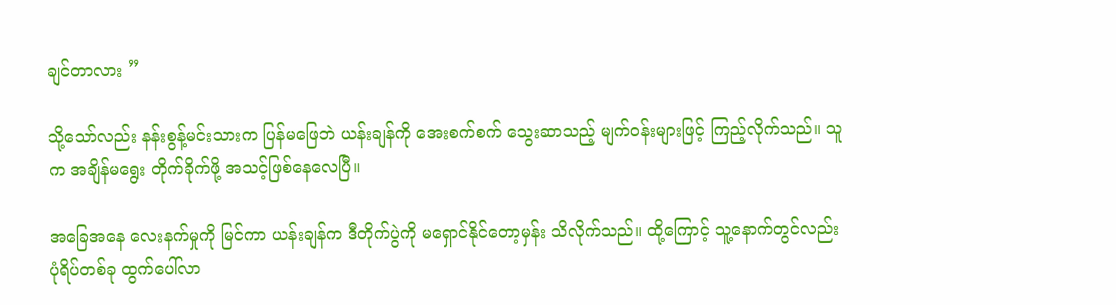ချင်တာလား ”

သို့သော်လည်း နန်းစွန့်မင်းသားက ပြန်မဖြေဘဲ ယန်းချန်ကို အေးစက်စက် သွေးဆာသည့် မျက်ဝန်းများဖြင့် ကြည့်လိုက်သည်။ သူက အချိန်မရွေး တိုက်ခိုက်ဖို့ အသင့်ဖြစ်နေလေပြီ။

အခြေအနေ လေးနက်မှုကို မြင်ကာ ယန်းချန်က ဒီတိုက်ပွဲကို မရှောင်နိုင်တော့မှန်း သိလိုက်သည်။ ထို့ကြောင့် သူ့နောက်တွင်လည်း ပုံရိပ်တစ်ခု ထွက်ပေါ်လာ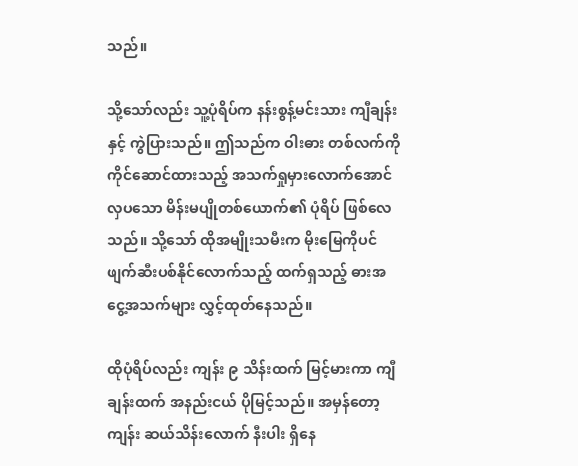သည်။

သို့သော်လည်း သူ့ပုံရိပ်က နန်းစွန့်မင်းသား ကျီချန်းနှင့် ကွဲပြားသည်။ ဤသည်က ဝါးဓား တစ်လက်ကို ကိုင်ဆောင်ထားသည့် အသက်ရှုမှားလောက်အောင် လှပသော မိန်းမပျိုတစ်ယောက်၏ ပုံရိပ် ဖြစ်လေသည်။ သို့သော် ထိုအမျိုးသမီးက မိုးမြေကိုပင် ဖျက်ဆီးပစ်နိုင်လောက်သည့် ထက်ရှသည့် ဓားအငွေ့အသက်များ လွှင့်ထုတ်နေသည်။

ထိုပုံရိပ်လည်း ကျန်း ၉ သိန်းထက် မြင့်မားကာ ကျီချန်းထက် အနည်းငယ် ပိုမြင့်သည်။ အမှန်တော့ ကျန်း ဆယ်သိန်းလောက် နီးပါး ရှိနေ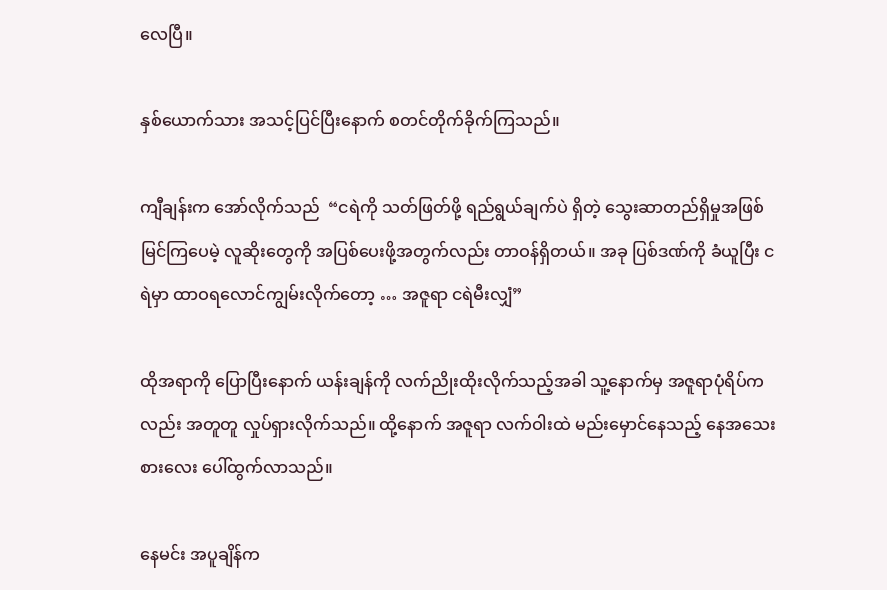လေပြီ။

နှစ်ယောက်သား အသင့်ပြင်ပြီးနောက် စတင်တိုက်ခိုက်ကြသည်။

ကျီချန်းက အော်လိုက်သည်  “ငရဲကို သတ်ဖြတ်ဖို့ ရည်ရွယ်ချက်ပဲ ရှိတဲ့ သွေးဆာတည်ရှိမှုအဖြစ် မြင်ကြပေမဲ့ လူဆိုးတွေကို အပြစ်ပေးဖို့အတွက်လည်း တာဝန်ရှိတယ်။ အခု ပြစ်ဒဏ်ကို ခံယူပြီး ငရဲမှာ ထာဝရလောင်ကျွမ်းလိုက်တော့ … အဇူရာ ငရဲမီးလျှံ”

ထိုအရာကို ပြောပြီးနောက် ယန်းချန်ကို လက်ညိုးထိုးလိုက်သည့်အခါ သူ့နောက်မှ အဇူရာပုံရိပ်ကလည်း အတူတူ လှုပ်ရှားလိုက်သည်။ ထို့နောက် အဇူရာ လက်ဝါးထဲ မည်းမှောင်နေသည့် နေအသေးစားလေး ပေါ်ထွက်လာသည်။

နေမင်း အပူချိန်က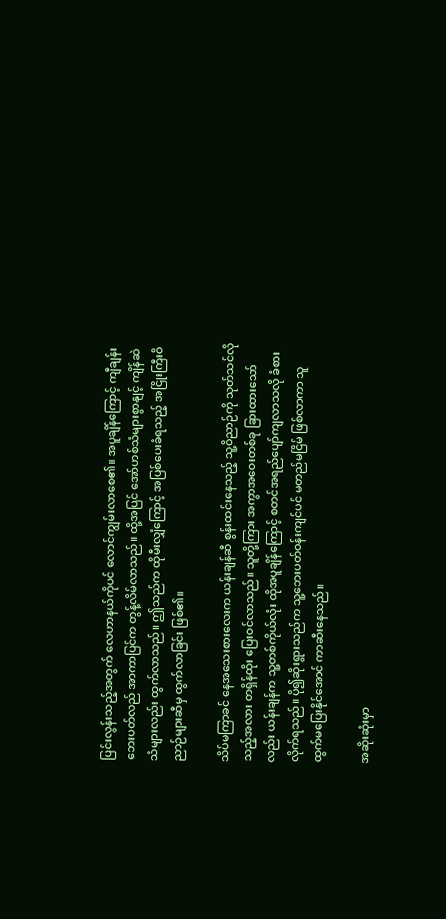ပြင်းလွန်းသည့်အတွက် လေဟာနယ်ကိုပင် လောင်ကျွမ်းလာစေ၏။ အပူချိန်ကြောင့် ကျီချန်း ဘေးပတ်လည် အာကာပြင်က တွန့်လိမ်လာသည်။ ထို့အပြင် အော်ဟစ်သံများစွာနျင့် ကျိန်ဆဲသံများလည်း ထွက်လာသည်။ ဤသည်က ထိုမီးလျှံကြောင့် အပြစ်ပေးခံရသည့် အငြိုးကြီးဝိညာဉ်များဆီမှ ထွက်လာခြင်း ဖြစ်၏။

သိပ်မကြာခင် နေအသေးစားလေးက ယန်းချန်ဆီ စွန်းထင်းနေသည့် သူ့ဝိညာဉ်ကို သုတ်သင်လိုသည့်အလား တရှိန်ထိုး ပြေးဝင်လာသည်။ သူတို့ကြား အကွာအဝေးတစ်ခု ခြားထားသော်လည်း ယန်းချန်က သူ့တစ်ကိုယ်လုံး ထိုအပူချိန်ကြောင့် စတင်အရည်ပျော်ကျလာသလို ခံစားလိုက်ရသည်။ ပို၍ဆိုးရွားသည်က သူ့ဘေးပတ်ဝန်းကျင်ပင် မတည်မငြိမ် ဖြစ်လာကာ သူ ထွက်မပြေးနိုင်အောင် ကာဆီးနေသည်။

အဆိုးဆုံးမှာ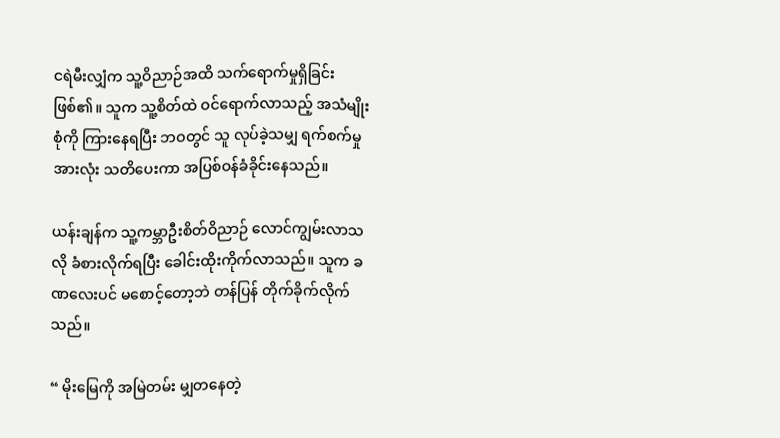ငရဲမီးလျှံက သူ့ဝိညာဉ်အထိ သက်ရောက်မှုရှိခြင်း ဖြစ်၏။ သူက သူ့စိတ်ထဲ ဝင်ရောက်လာသည့် အသံမျိုးစုံကို ကြားနေရပြီး ဘဝတွင် သူ လုပ်ခဲ့သမျှ ရက်စက်မှုအားလုံး သတိပေးကာ အပြစ်ဝန်ခံခိုင်းနေသည်။

ယန်းချန်က သူ့ကမ္ဘာဦးစိတ်ဝိညာဉ် လောင်ကျွမ်းလာသလို ခံစားလိုက်ရပြီး ခေါင်းထိုးကိုက်လာသည်။ သူက ခဏလေးပင် မစောင့်တော့ဘဲ တန်ပြန် တိုက်ခိုက်လိုက်သည်။

“ မိုးမြေကို အမြဲတမ်း မျှတနေတဲ့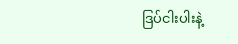ဒြပ်ငါးပါးနဲ့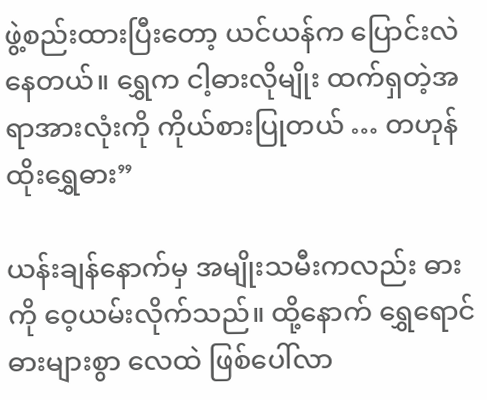ဖွဲ့စည်းထားပြီးတော့ ယင်ယန်က ပြောင်းလဲနေတယ်။ ရွှေက ငါ့ဓားလိုမျိုး ထက်ရှတဲ့အရာအားလုံးကို ကိုယ်စားပြုတယ် … တဟုန်ထိုးရွှေဓား”

ယန်းချန်နောက်မှ အမျိုးသမီးကလည်း ဓားကို ဝေ့ယမ်းလိုက်သည်။ ထို့နောက် ရွှေရောင်ဓားများစွာ လေထဲ ဖြစ်ပေါ်လာ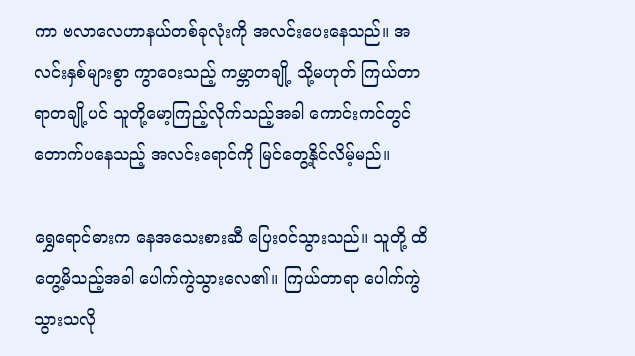ကာ ဗလာလေဟာနယ်တစ်ခုလုံးကို အလင်းပေးနေသည်။ အလင်းနှစ်များစွာ ကွာဝေးသည့် ကမ္ဘာတချို့ သို့မဟုတ် ကြယ်တာရာတချို့ပင် သူတို့မော့ကြည့်လိုက်သည့်အခါ ကောင်းကင်တွင် တောက်ပနေသည့် အလင်းရောင်ကို မြင်တွေ့နိုင်လိမ့်မည်။

ရွှေရောင်ဓားက နေအသေးစားဆီ ပြေးဝင်သွားသည်။ သူတို့ ထိတွေ့မိသည့်အခါ ပေါက်ကွဲသွားလေ၏။ ကြယ်တာရာ ပေါက်ကွဲသွားသလို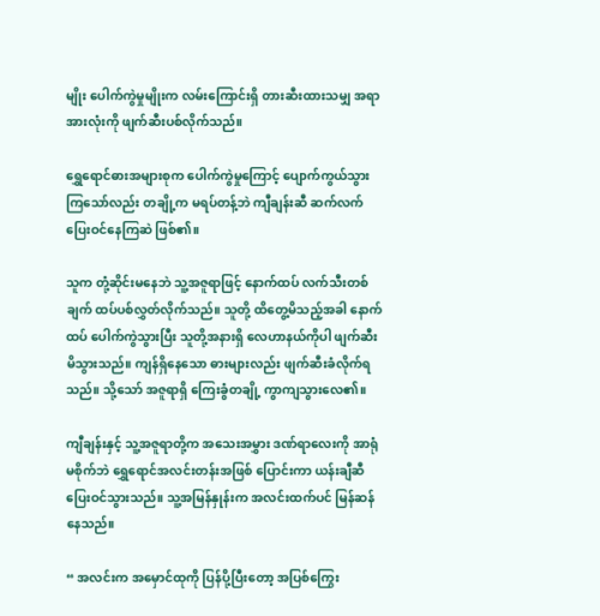မျိုး ပေါက်ကွဲမှုမျိုးက လမ်းကြောင်းရှိ တားဆီးထားသမျှ အရာအားလုံးကို ဖျက်ဆီးပစ်လိုက်သည်။

ရွှေရောင်ဓားအများစုက ပေါက်ကွဲမှုကြောင့် ပျောက်ကွယ်သွားကြသော်လည်း တချို့က မရပ်တန့်ဘဲ ကျီချန်းဆီ ဆက်လက် ပြေးဝင်နေကြဆဲ ဖြစ်၏။

သူက တုံ့ဆိုင်းမနေဘဲ သူ့အဇူရာဖြင့် နောက်ထပ် လက်သီးတစ်ချက် ထပ်ပစ်လွှတ်လိုက်သည်။ သူတို့ ထိတွေ့မိသည့်အခါ နောက်ထပ် ပေါက်ကွဲသွားပြီး သူတို့အနားရှိ လေဟာနယ်ကိုပါ ဖျက်ဆီးမိသွားသည်။ ကျန်ရှိနေသော ဓားများလည်း ဖျက်ဆီးခံလိုက်ရသည်။ သို့သော် အဇူရာရှိ ကြေးခွံတချို့ ကွာကျသွားလေ၏။

ကျီချန်းနှင့် သူ့အဇူရာတို့က အသေးအမွှား ဒဏ်ရာလေးကို အာရုံမစိုက်ဘဲ ရွှေရောင်အလင်းတန်းအဖြစ် ပြောင်းကာ ယန်းချီဆီ ပြေးဝင်သွားသည်။ သူ့အမြန်နှုန်းက အလင်းထက်ပင် မြန်ဆန်နေသည်။

“ အလင်းက အမှောင်ထုကို ပြန်ပို့ပြီးတော့ အပြစ်ကြွေး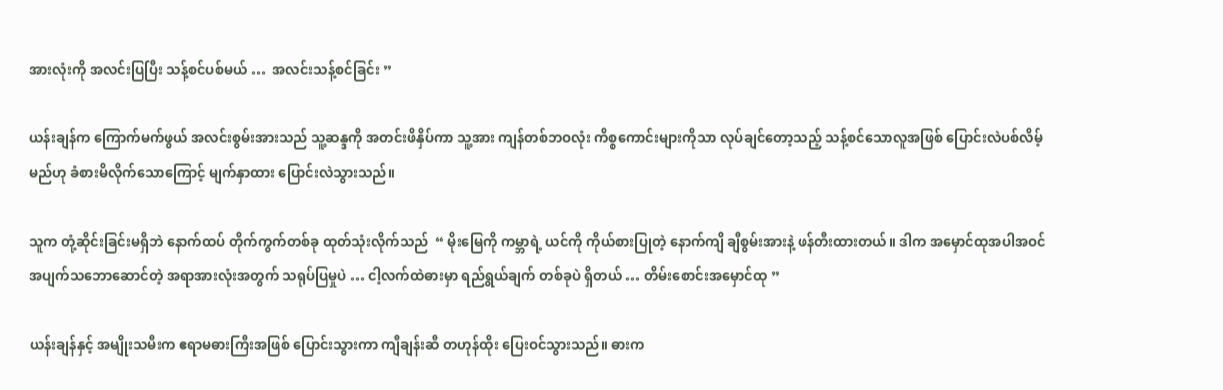အားလုံးကို အလင်းပြပြီး သန့်စင်ပစ်မယ် …  အလင်းသန့်စင်ခြင်း ”

ယန်းချန်က ကြောက်မက်ဖွယ် အလင်းစွမ်းအားသည် သူ့ဆန္ဒကို အတင်းဖိနှိပ်ကာ သူ့အား ကျန်တစ်ဘဝလုံး ကိစ္စကောင်းများကိုသာ လုပ်ချင်တော့သည့် သန့်စင်သောလူအဖြစ် ပြောင်းလဲပစ်လိမ့်မည်ဟု ခံစားမိလိုက်သောကြောင့် မျက်နှာထား ပြောင်းလဲသွားသည်။

သူက တုံ့ဆိုင်းခြင်းမရှိဘဲ နောက်ထပ် တိုက်ကွက်တစ်ခု ထုတ်သုံးလိုက်သည်  “ မိုးမြေကို ကမ္ဘာရဲ့ ယင်ကို ကိုယ်စားပြုတဲ့ နောက်ကျိ ချီစွမ်းအားနဲ့ ဖန်တီးထားတယ်။ ဒါက အမှောင်ထုအပါအဝင် အပျက်သဘောဆောင်တဲ့ အရာအားလုံးအတွက် သရုပ်ပြမှုပဲ … ငါ့လက်ထဲဓားမှာ ရည်ရွယ်ချက် တစ်ခုပဲ ရှိတယ် … တိမ်းစောင်းအမှောင်ထု ”

ယန်းချန်နှင့် အမျိုးသမီးက ဧရာမဓားကြီးအဖြစ် ပြောင်းသွားကာ ကျီချန်းဆီ တဟုန်ထိုး ပြေးဝင်သွားသည်။ ဓားက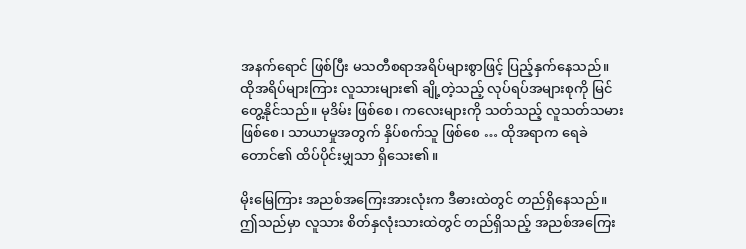အနက်ရောင် ဖြစ်ပြီး မသတီစရာအရိပ်များစွာဖြင့် ပြည့်နှက်နေသည်။ ထိုအရိပ်များကြား လူသားများ၏ ချို့တဲ့သည့် လုပ်ရပ်အများစုကို မြင်တွေ့နိုင်သည်။ မုဒိမ်း ဖြစ်စေ၊ ကလေးများကို သတ်သည့် လူသတ်သမားဖြစ်စေ၊ သာယာမှုအတွက် နှိပ်စက်သူ ဖြစ်စေ … ထိုအရာက ရေခဲတောင်၏ ထိပ်ပိုင်းမျှသာ ရှိသေး၏။

မိုးမြေကြား အညစ်အကြေးအားလုံးက ဒီဓားထဲတွင် တည်ရှိနေသည်။ ဤသည်မှာ လူသား စိတ်နှလုံးသားထဲတွင် တည်ရှိသည့် အညစ်အကြေး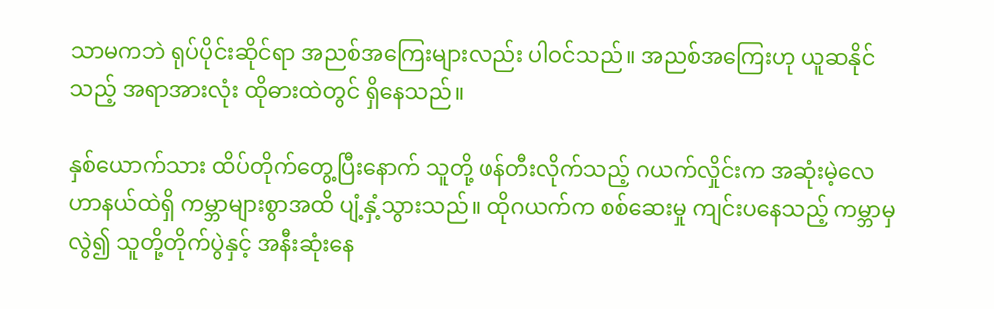သာမကဘဲ ရုပ်ပိုင်းဆိုင်ရာ အညစ်အကြေးများလည်း ပါဝင်သည်။ အညစ်အကြေးဟု ယူဆနိုင်သည့် အရာအားလုံး ထိုဓားထဲတွင် ရှိနေသည်။

နှစ်ယောက်သား ထိပ်တိုက်တွေ့ပြီးနောက် သူတို့ ဖန်တီးလိုက်သည့် ဂယက်လှိုင်းက အဆုံးမဲ့လေဟာနယ်ထဲရှိ ကမ္ဘာများစွာအထိ ပျံ့နှံ့သွားသည်။ ထိုဂယက်က စစ်ဆေးမှု ကျင်းပနေသည့် ကမ္ဘာမှလွဲ၍ သူတို့တိုက်ပွဲနှင့် အနီးဆုံးနေ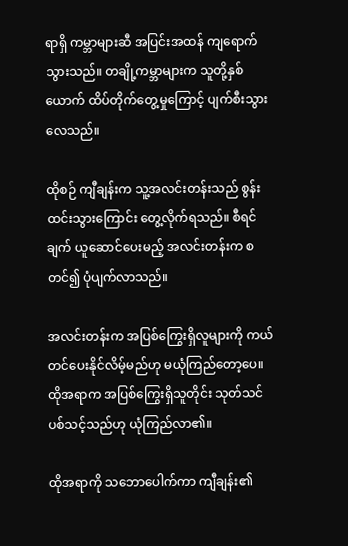ရာရှိ ကမ္ဘာများဆီ အပြင်းအထန် ကျရောက်သွားသည်။ တချို့ကမ္ဘာများက သူတို့နှစ်ယောက် ထိပ်တိုက်တွေ့မှုကြောင့် ပျက်စီးသွားလေသည်။

ထိုစဉ် ကျီချန်းက သူ့အလင်းတန်းသည် စွန်းထင်းသွားကြောင်း တွေ့လိုက်ရသည်။ စီရင်ချက် ယူဆောင်ပေးမည့် အလင်းတန်းက စတင်၍ ပုံပျက်လာသည်။

အလင်းတန်းက အပြစ်ကြွေးရှိလူများကို ကယ်တင်ပေးနိုင်လိမ့်မည်ဟု မယုံကြည်တော့ပေ။ ထိုအရာက အပြစ်ကြွေးရှိသူတိုင်း သုတ်သင်ပစ်သင့်သည်ဟု ယုံကြည်လာ၏။

ထိုအရာကို သဘောပေါက်ကာ ကျီချန်း၏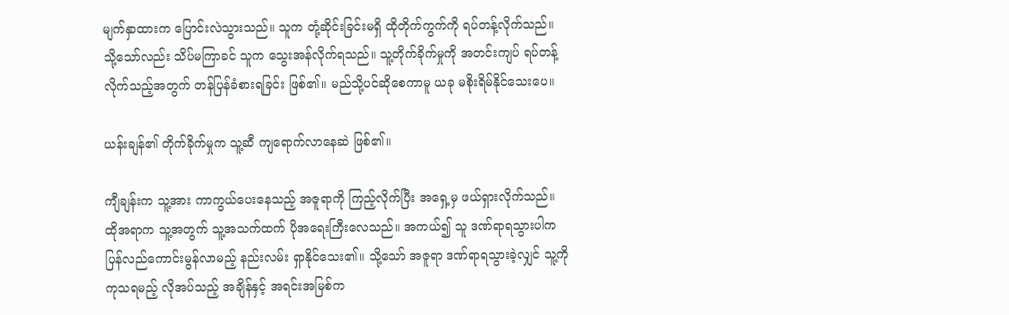မျက်နှာထားက ပြောင်းလဲသွားသည်။ သူက တုံ့ဆိုင်းခြင်းမရှိ ထိုတိုက်ကွက်ကို ရပ်တန့်လိုက်သည်။ သို့သော်လည်း သိပ်မကြာခင် သူက သွေးအန်လိုက်ရသည်။ သူ့တိုက်ခိုက်မှုကို အတင်းကျပ် ရပ်တန့်လိုက်သည့်အတွက် တန်ပြန်ခံစားရခြင်း ဖြစ်၏။ မည်သို့ပင်ဆိုစေကာမူ ယခု မစိုးရိမ်နိုင်သေးပေ။

ယန်းချန်၏ တိုက်ခိုက်မှုက သူ့ဆီ ကျရောက်လာနေဆဲ ဖြစ်၏။

ကျီချန်းက သူ့အား ကာကွယ်ပေးနေသည့် အဇူရာကို ကြည့်လိုက်ပြီး အရှေ့မှ ဖယ်ရှားလိုက်သည်။ ထိုအရာက သူ့အတွက် သူ့အသက်ထက် ပိုအရေးကြီးလေသည်။ အကယ်၍ သူ ဒဏ်ရာရသွားပါက ပြန်လည်ကောင်းမွန်လာမည့် နည်းလမ်း ရှာနိုင်သေး၏။ သို့သော် အဇူရာ ဒဏ်ရာရသွားခဲ့လျှင် သူ့ကို ကုသရမည့် လိုအပ်သည့် အချိန်နှင့် အရင်းအမြစ်က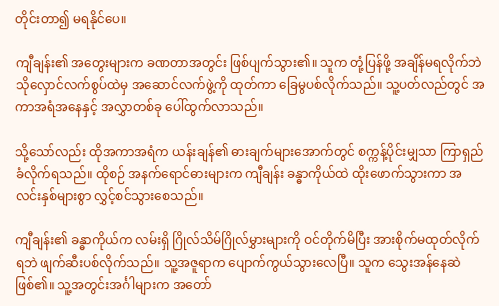တိုင်းတာ၍ မရနိုင်ပေ။

ကျီချန်း၏ အတွေးများက ခဏတာအတွင်း ဖြစ်ပျက်သွား၏။ သူက တုံ့ပြန်ဖို့ အချိန်မရလိုက်ဘဲ သိုလှောင်လက်စွပ်ထဲမှ အဆောင်လက်ဖွဲ့ကို ထုတ်ကာ ခြေမွပစ်လိုက်သည်။ သူ့ပတ်လည်တွင် အကာအရံအနေနှင့် အလွှာတစ်ခု ပေါ်ထွက်လာသည်။

သို့သော်လည်း ထိုအကာအရံက ယန်းချန်၏ ဓားချက်များအောက်တွင် စက္ကန့်ပိုင်းမျှသာ ကြာရှည်ခံလိုက်ရသည်။ ထိုစဉ် အနက်ရောင်ဓားများက ကျီချန်း ခန္ဓာကိုယ်ထဲ ထိုးဖောက်သွားကာ အလင်းနှစ်များစွာ လွှင့်စင်သွားစေသည်။

ကျီချန်း၏ ခန္ဓာကိုယ်က လမ်းရှိ ဂြိုလ်သိမ်ဂြိုလ်မွှားများကို ဝင်တိုက်မိပြီး အားစိုက်မထုတ်လိုက်ရဘဲ ဖျက်ဆီးပစ်လိုက်သည်။ သူ့အဇူရာက ပျောက်ကွယ်သွားလေပြီ။ သူက သွေးအန်နေဆဲ ဖြစ်၏။ သူ့အတွင်းအင်္ဂါများက အတော်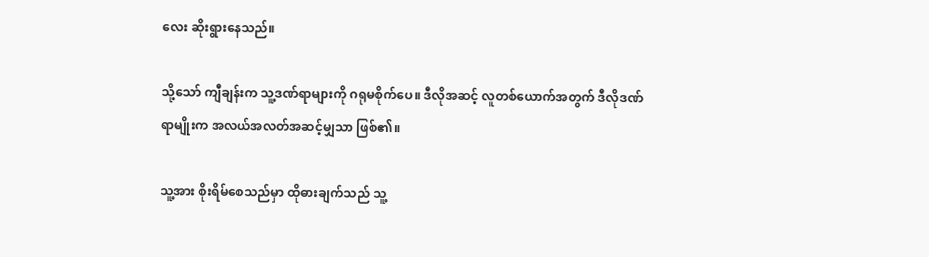လေး ဆိုးရွားနေသည်။

သို့သော် ကျီချန်းက သူ့ဒဏ်ရာများကို ဂရုမစိုက်ပေ။ ဒီလိုအဆင့် လူတစ်ယောက်အတွက် ဒီလိုဒဏ်ရာမျိုးက အလယ်အလတ်အဆင့်မျှသာ ဖြစ်၏။

သူ့အား စိုးရိမ်စေသည်မှာ ထိုဓားချက်သည် သူ့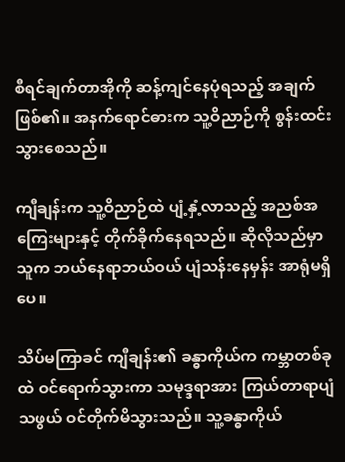စီရင်ချက်တာအိုကို ဆန့်ကျင်နေပုံရသည့် အချက် ဖြစ်၏။ အနက်ရောင်ဓားက သူ့ဝိညာဉ်ကို စွန်းထင်းသွားစေသည်။

ကျီချန်းက သူ့ဝိညာဉ်ထဲ ပျံ့နှံ့လာသည့် အညစ်အကြေးများနှင့် တိုက်ခိုက်နေရသည်။ ဆိုလိုသည်မှာ သူက ဘယ်နေရာဘယ်ဝယ် ပျံသန်းနေမှန်း အာရုံမရှိပေ။

သိပ်မကြာခင် ကျီချန်း၏ ခန္ဓာကိုယ်က ကမ္ဘာတစ်ခုထဲ ဝင်ရောက်သွားကာ သမုဒ္ဒရာအား ကြယ်တာရာပျံသဖွယ် ဝင်တိုက်မိသွားသည်။ သူ့ခန္ဓာကိုယ်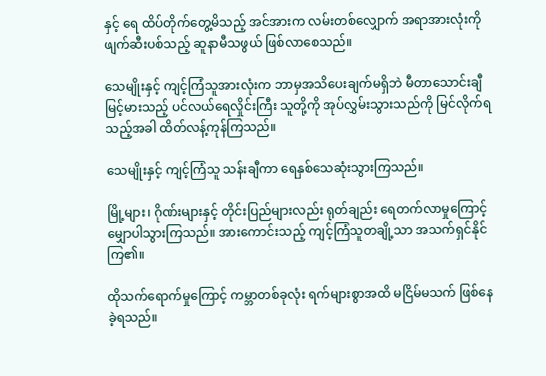နှင့် ရေ ထိပ်တိုက်တွေ့မိသည့် အင်အားက လမ်းတစ်လျှောက် အရာအားလုံးကို ဖျက်ဆီးပစ်သည့် ဆူနာမီသဖွယ် ဖြစ်လာစေသည်။

သေမျိုးနှင့် ကျင့်ကြံသူအားလုံးက ဘာမှအသိပေးချက်မရှိဘဲ မီတာသောင်းချီ မြင့်မားသည့် ပင်လယ်ရေလှိုင်းကြီး သူတို့ကို အုပ်လွှမ်းသွားသည်ကို မြင်လိုက်ရသည့်အခါ ထိတ်လန့်ကုန်ကြသည်။

သေမျိုးနှင့် ကျင့်ကြံသူ သန်းချီကာ ရေနှစ်သေဆုံးသွားကြသည်။

မြို့များ၊ ဂိုဏ်းများနှင့် တိုင်းပြည်များလည်း ရုတ်ချည်း ရေတက်လာမှုကြောင့် မျှောပါသွားကြသည်။ အားကောင်းသည့် ကျင့်ကြံသူတချို့သာ အသက်ရှင်နိုင်ကြ၏။

ထိုသက်ရောက်မှုကြောင့် ကမ္ဘာတစ်ခုလုံး ရက်များစွာအထိ မငြိမ်မသက် ဖြစ်နေခဲ့ရသည်။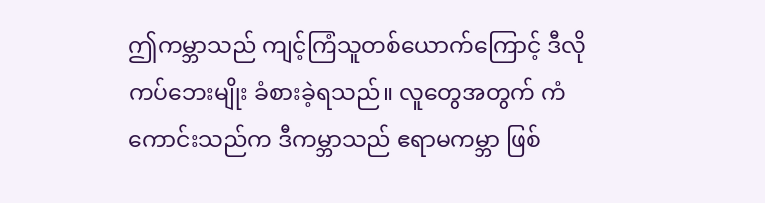ဤကမ္ဘာသည် ကျင့်ကြံသူတစ်ယောက်ကြောင့် ဒီလိုကပ်ဘေးမျိုး ခံစားခဲ့ရသည်။ လူတွေအတွက် ကံကောင်းသည်က ဒီကမ္ဘာသည် ဧရာမကမ္ဘာ ဖြစ်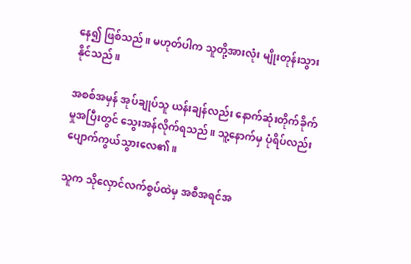နေ၍ ဖြစ်သည်။ မဟုတ်ပါက သူတို့အားလုံး မျိုးတုန်းသွားနိုင်သည်။

အစစ်အမှန် အုပ်ချုပ်သူ ယန်းချန်လည်း နောက်ဆုံးတိုက်ခိုက်မှုအပြီးတွင် သွေးအန်လိုက်ရသည်။ သူ့နောက်မှ ပုံရိပ်လည်း ပျောက်ကွယ်သွားလေ၏။

သူက သိုလှောင်လက်စွပ်ထဲမှ အစီအရင်အ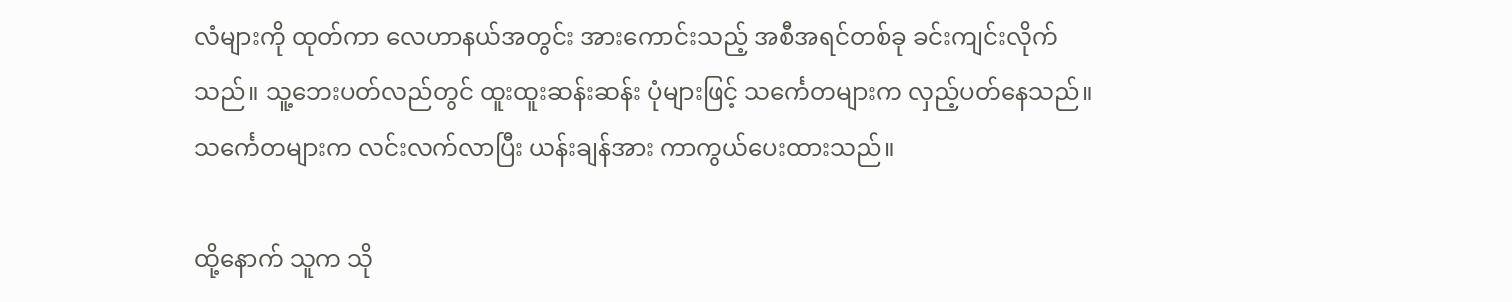လံများကို ထုတ်ကာ လေဟာနယ်အတွင်း အားကောင်းသည့် အစီအရင်တစ်ခု ခင်းကျင်းလိုက်သည်။ သူ့ဘေးပတ်လည်တွင် ထူးထူးဆန်းဆန်း ပုံများဖြင့် သင်္ကေတများက လှည့်ပတ်နေသည်။ သင်္ကေတများက လင်းလက်လာပြီး ယန်းချန်အား ကာကွယ်ပေးထားသည်။

ထို့နောက် သူက သို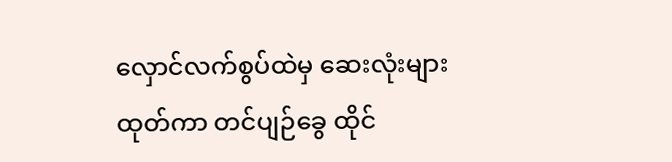လှောင်လက်စွပ်ထဲမှ ဆေးလုံးများ ထုတ်ကာ တင်ပျဉ်ခွေ ထိုင်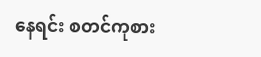နေရင်း စတင်ကုစား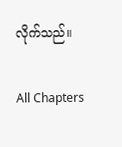လိုက်သည်။

All Chapters